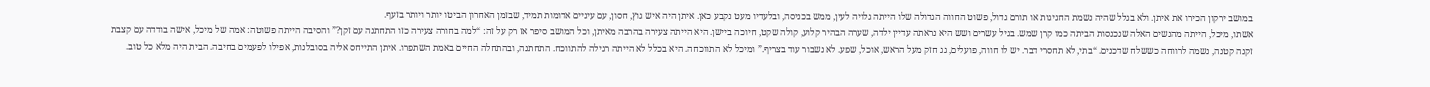במושב ירקון הכירו את איתן. ולא בגלל שהיה נשמת החגיגות או תורם גדול, פשוט החווה הגדולה שלו הייתה גלויה לעין, ממש בכניסה, ובלעדיו מעט נקבע כאן. איתן היה איש גוץ, חסון, עם עיניים אדומות תמיד, שבזמן האחרון הביטו יותר ויותר בזעף.
אשתו, מיכל, הייתה מהנשים האלה שנכנסות הביתה כמו קרן שמש. בגיל עשרים ושש היא נראתה עדיין ילדה, שערה הבהיר קלוע, קולה שקט, חיוכה ביישן. היא הייתה צעירה בהרבה מאיתן, וכל המושב סיפר אז רק על זה: “למה בחורה צעירה כזו התחתנה עם זקן?” והסיבה הייתה פשוטה: אמה של מיכל, אישה בודדה עם קצבת זקנה קטנה, נשמה לרווחה כששלח שדכנים. “בתי, לא תחסרי דבר. יש לו חווה, פועלים, גג חזק מעל הראש, אוכל, שפע. לא נשבור עוד בצריף.” ומיכל לא התווכחה. היא בכלל לא הייתה רגילה להתווכח. התחתנה, ובהתחלה החיים באמת השתפרו. איתן התייחס אליה בסובלנות, אפילו לפעמים בחיבה. הבית היה מלא כל טוב.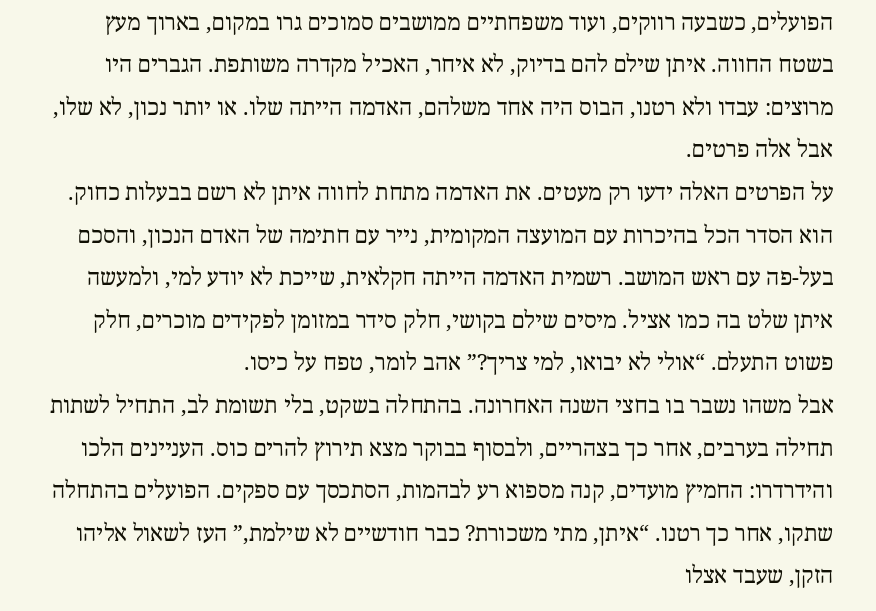הפועלים, כשבעה רווקים, ועוד משפחתיים ממושבים סמוכים גרו במקום, בארוך מעץ בשטח החווה. איתן שילם להם בדיוק, לא איחר, האכיל מקדרה משותפת. הגברים היו מרוצים: עבדו ולא רטנו, הבוס היה אחד משלהם, האדמה הייתה שלו. או יותר נכון, לא שלו, אבל אלה פרטים.
על הפרטים האלה ידעו רק מעטים. את האדמה מתחת לחווה איתן לא רשם בבעלות כחוק. הוא הסדר הכל בהיכרות עם המועצה המקומית, נייר עם חתימה של האדם הנכון, והסכם בעל-פה עם ראש המושב. רשמית האדמה הייתה חקלאית, שייכת לא יודע למי, ולמעשה איתן שלט בה כמו אציל. מיסים שילם בקושי, חלק סידר במזומן לפקידים מוכרים, חלק פשוט התעלם. “אולי לא יבואו, למי צריך?” אהב לומר, טפח על כיסו.
אבל משהו נשבר בו בחצי השנה האחרונה. בהתחלה בשקט, בלי תשומת לב, התחיל לשתות תחילה בערבים, אחר כך בצהריים, ולבסוף בבוקר מצא תירוץ להרים כוס. העניינים הלכו והידרדרו: החמיץ מועדים, קנה מספוא רע לבהמות, הסתכסך עם ספקים. הפועלים בהתחלה שתקו, אחר כך רטנו. “איתן, מתי משכורת? כבר חודשיים לא שילמת,” העז לשאול אליהו הזקן, שעבד אצלו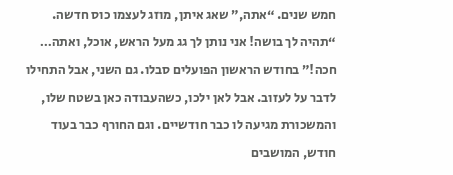חמש שנים. “אתה,” שאג איתן, מוזג לעצמו כוס חדשה. “תהיה לך בושה! אני נותן לך גג מעל הראש, אוכל, ואתה… חכה!” בחודש הראשון הפועלים סבלו. גם השני, אבל התחילו לדבר על לעזוב. אבל לאן ילכו, כשהעבודה כאן בשטח שלו, והמשכורת מגיעה לו כבר חודשיים. וגם החורף כבר בעוד חודש, המושבים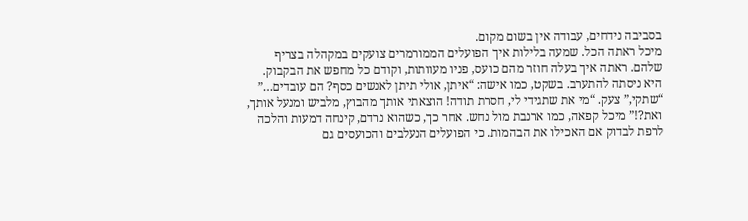בסביבה נידחים, עבודה אין בשום מקום.
מיכל ראתה הכל. שמעה בלילות איך הפועלים הממורמרים צועקים במקהלה בצריף שלהם. ראתה איך בעלה חוזר מהם כועס, פניו מעוותות, וקודם כל מחפש את הבקבוק. היא ניסתה להתערב. בשקט, כמו אישה: “איתן, אולי תיתן לאנשים כסף? הם עובדים…” “שתקי,” צעק. “מי את שתגידי לי, חסרת תודה! הוצאתי אותך מהבוץ, מלביש ומנעל אותך, ואת?!” מיכל קפאה, כמו ארנבת מול נחש. אחר כך, כשהוא נרדם, קינחה דמעות והלכה לרפת לבדוק אם האכילו את הבהמות. כי הפועלים הנעלבים והכועסים גם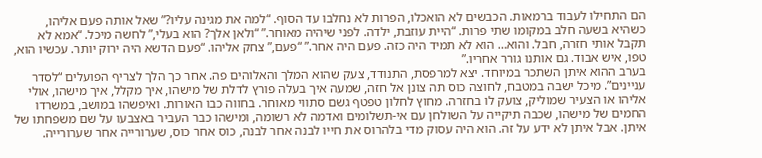הם התחילו לעבוד ברמאות. הכבשים לא הואכלו, הפרות לא נחלבו עד הסוף. “למה את מגינה עליו?” שאל אותה פעם אליהו, כשהיא בשעה חלב במקומו שתי פרות. “היית עוזבת, ילדה. לפני שיהיה מאוחר.” “ולאן אלך? הוא בעלי,” לחשה מיכל. “אמא לא תקבל אותי חזרה, חבל. והוא… הוא לא תמיד היה כזה. פעם היה אחר.” “פעם,” צחק אליהו. “פעם הדשא היה ירוק יותר. עכשיו הוא, טפו, איש אבוד. גם אותנו גורר אחריו.”
בערב ההוא איתן השתכר במיוחד. יצא למרפסת, התנודד, צעק שהוא המלך והאלוהים פה. אחר כך הלך לצריף הפועלים “לסדר עניינים”. מיכל ישבה במטבח, לחוצה כוס תה צונן אל חזה, שמעה איך בעלה פורץ לדלת של מישהו, איך מקלל, איך מישהו, אולי אליהו או הצעיר שמוליק, צועק לו בחזרה. מחוץ לחלון טפטף גשם סתווי מאוחר. בחווה כבו האורות. ואיפשהו במושב, במשרדו החמים של מישהו, שכבה תיקייה על השולחן עם אי-תשלומים ואדמה לא רשומה, ומישהו כבר העביר באצבעו על שם משפחתו של איתן. אבל איתן לא ידע על זה. הוא היה עסוק מדי בלהרוס את חייו לבנה אחר לבנה, כוס אחר כוס, שערורייה אחר שערורייה.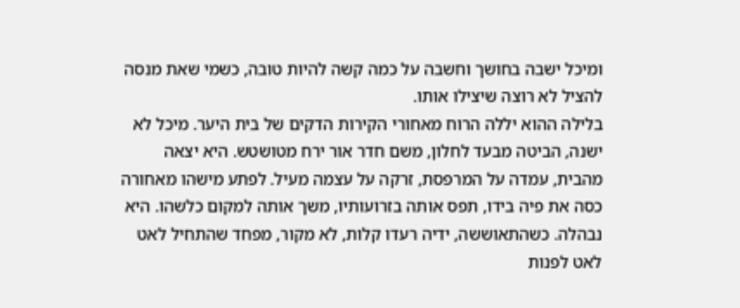ומיכל ישבה בחושך וחשבה על כמה קשה להיות טובה, כשמי שאת מנסה להציל לא רוצה שיצילו אותו.
בלילה ההוא יללה הרוח מאחורי הקירות הדקים של בית היער. מיכל לא ישנה, הביטה מבעד לחלון, משם חדר אור ירח מטושטש. היא יצאה מהבית, עמדה על המרפסת, זרקה על עצמה מעיל. לפתע מישהו מאחורה כסה את פיה בידו, תפס אותה בזרועותיו, משך אותה למקום כלשהו. היא נבהלה. כשהתאוששה, ידיה רעדו קלות, לא מקור, מפחד שהתחיל לאט לאט לפנות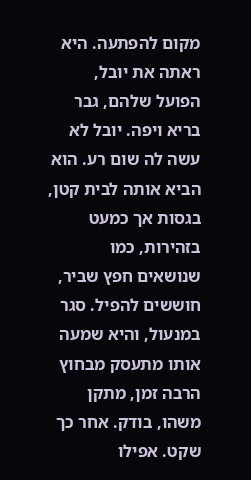מקום להפתעה. היא ראתה את יובל, הפועל שלהם, גבר בריא ויפה. יובל לא עשה לה שום רע. הוא הביא אותה לבית קטן, בגסות אך כמעט בזהירות, כמו שנושאים חפץ שביר, חוששים להפיל. סגר במנעול, והיא שמעה אותו מתעסק מבחוץ הרבה זמן, מתקן משהו, בודק. אחר כך שקט. אפילו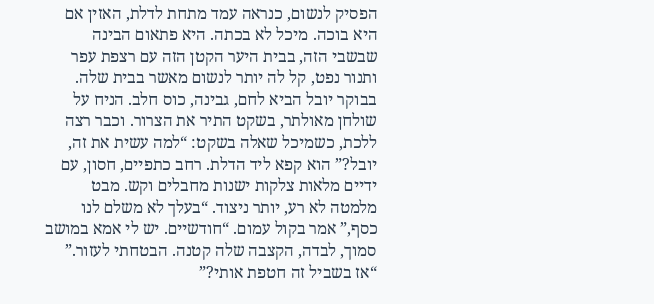הפסיק לנשום, כנראה עמד מתחת לדלת, האזין אם היא בוכה. מיכל לא בכתה. היא פתאום הבינה שבשבי הזה, בבית היער הקטן הזה עם רצפת עפר ותנור נפט, קל לה יותר לנשום מאשר בבית שלה.
בבוקר יובל הביא לחם, גבינה, כוס חלב. הניח על שולחן מאולתר, בשקט התיר את הצרור. וכבר רצה ללכת, כשמיכל שאלה בשקט: “למה עשית את זה, יובל?” הוא קפא ליד הדלת. רחב כתפיים, חסון, עם ידיים מלאות צלקות ישנות מחבלים וקש. מבט מלמטה לא רע, יותר ניצוד. “בעלך לא משלם לנו כסף,” אמר בקול עמום. “חודשיים. יש לי אמא במושב סמוך, לבדה, הקצבה שלה קטנה. הבטחתי לעזור.” “אז בשביל זה חטפת אותי?”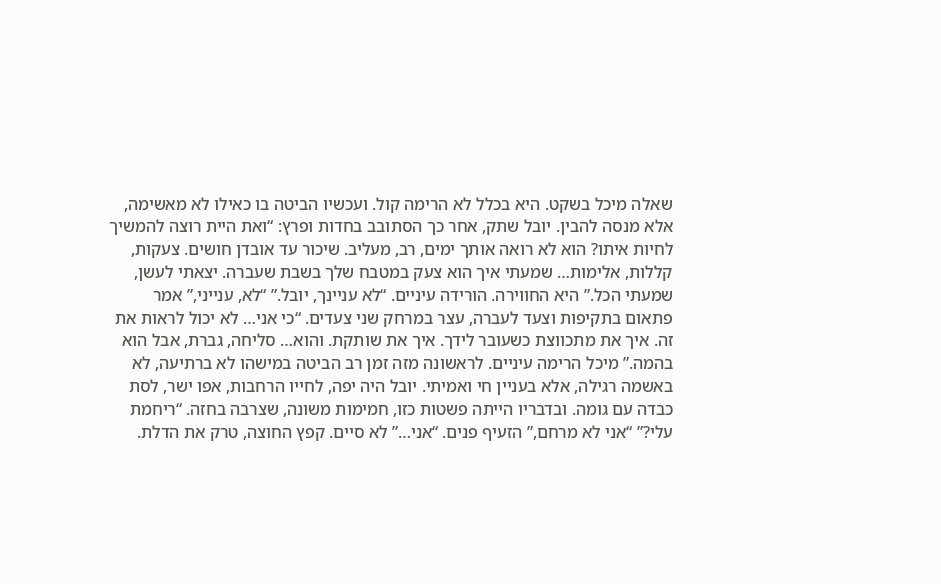שאלה מיכל בשקט. היא בכלל לא הרימה קול. ועכשיו הביטה בו כאילו לא מאשימה, אלא מנסה להבין. יובל שתק, אחר כך הסתובב בחדות ופרץ: “ואת היית רוצה להמשיך לחיות איתו? הוא לא רואה אותך ימים, רב, מעליב. שיכור עד אובדן חושים. צעקות, קללות, אלימות… שמעתי איך הוא צעק במטבח שלך בשבת שעברה. יצאתי לעשן, שמעתי הכל.” היא החווירה. הורידה עיניים. “לא עניינך, יובל.” “לא, ענייני,” אמר פתאום בתקיפות וצעד לעברה, עצר במרחק שני צעדים. “כי אני… לא יכול לראות את זה. איך את מתכווצת כשעובר לידך. איך את שותקת. והוא… סליחה, גברת, אבל הוא בהמה.” מיכל הרימה עיניים. לראשונה מזה זמן רב הביטה במישהו לא ברתיעה, לא באשמה רגילה, אלא בעניין חי ואמיתי. יובל היה יפה, לחייו הרחבות, אפו ישר, לסת כבדה עם גומה. ובדבריו הייתה פשטות כזו, חמימות משונה, שצרבה בחזה. “ריחמת עלי?” “אני לא מרחם,” הזעיף פנים. “אני…” לא סיים. קפץ החוצה, טרק את הדלת.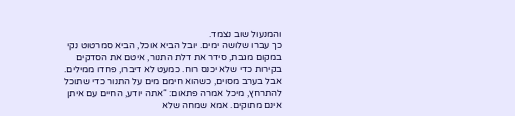והמנעול שוב נצמד.
כך עברו שלושה ימים. יובל הביא אוכל, הביא סמרטוט נקי במקום מגבת, סידר את דלת התנור, איטם את הסדקים בקירות כדי שלא יכנס רוח. כמעט לא דיברו, פחדו ממילים. אבל בערב מסוים, כשהוא חימם מים על התנור כדי שתוכל להתרחץ, מיכל אמרה פתאום: “אתה יודע, החיים עם איתן אינם מתוקים. אמא שמחה שלא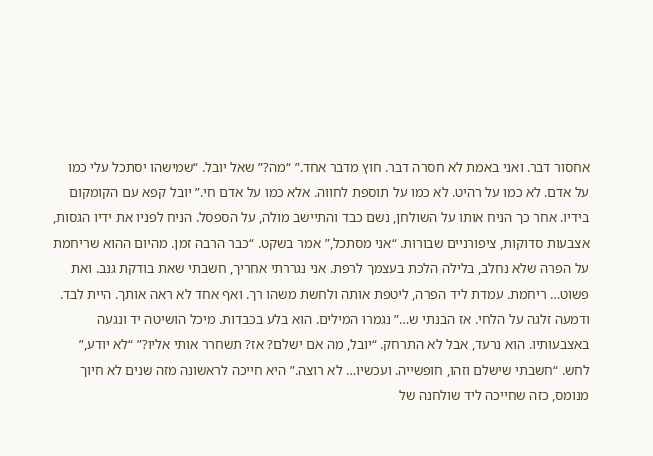אחסור דבר. ואני באמת לא חסרה דבר. חוץ מדבר אחד.” “מה?” שאל יובל. “שמישהו יסתכל עלי כמו על אדם. לא כמו על רהיט. לא כמו על תוספת לחווה. אלא כמו על אדם חי.” יובל קפא עם הקומקום בידיו. אחר כך הניח אותו על השולחן, נשם כבד והתיישב מולה, על הספסל. הניח לפניו את ידיו הגסות, אצבעות סדוקות, ציפורניים שבורות. “אני מסתכל,” אמר בשקט. “כבר הרבה זמן. מהיום ההוא שריחמת על הפרה שלא נחלב, בלילה הלכת בעצמך לרפת. אני נגררתי אחריך, חשבתי שאת בודקת גנב. ואת פשוט… ריחמת. עמדת ליד הפרה, ליטפת אותה ולחשת משהו רך. ואף אחד לא ראה אותך. היית לבד. ודמעה זלגה על הלחי. אז הבנתי ש…” נגמרו המילים. הוא בלע בכבדות. מיכל הושיטה יד ונגעה באצבעותיו. הוא נרעד, אבל לא התרחק. “יובל, מה אם ישלם? אז? תשחרר אותי אליו?” “לא יודע,” לחש. “חשבתי שישלם וזהו, חופשייה. ועכשיו… לא רוצה.” היא חייכה לראשונה מזה שנים לא חיוך מנומס, כזה שחייכה ליד שולחנה של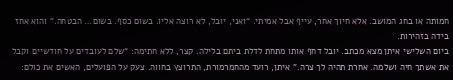חמותה או בחג המושב. אלא חיוך אחר, עייף אבל אמיתי. “ואני, יובל, לא רוצה אליו. בשום כסף. בשום… הבטחה.” והוא אחז בידה בזהירות.
ביום השלישי איתן מצא מכתב. יובל דחף אותו מתחת לדלת ביתם בלילה. קצר, ללא חתימה: “שלם לעובדים על חודשיים וקבל את אשתך חיה ושלמה. אחרת תהיה לך צרה.” איתן, רועד מהחמרמורת, התרוצץ בחווה. צעק על הפועלים, האשים את כולם: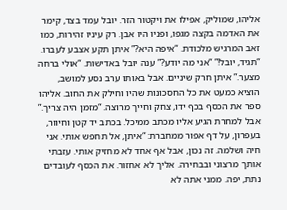אליהו, שמוליק, אפילו את ויקטור הזר. יובל עמד בצד, קימר את האדמה בקצה מגפו, ופניו היו אבן. רק עיניו זהירות, כמו זאב המרגיש מלכודת. “איפה היא?” איתן תקע אצבע לעברו. “תגיד, יובל!” “אני מה יודע?” ענה יובל באדישות. “אולי ברחה מצער.” איתן חרק שיניים. אבל באותו ערב נסע למושב, הוציא כמעט את כל החסכונות שהיו וחילק את החוב. אליהו ספר את הכסף בכף ידו, צחק וחייך מרוצה. “מזמן היה צריך.” אבל למחרת הגיע אליו מכתב ממיכל. בכתב יד קטן וחיוור, בעפרון, על דף אפור ממחברת: “איתן, אל תחפש אותי. אני חיה ושלמה. זה נכון, אבל אף אחד לא מחזיק אותי. עזבתי אותך מרצוני ובבחירה. אליך לא אחזור. את הכסף לעובדים נתת, יפה. ממני אתה לא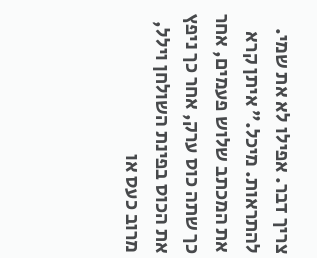צריך דבר. אפילו לא את שמי. להתראות. מיכל.” איתן קרא את המכתב שלוש פעמים, אחר כך שתה כוס ערק, אחר כך ניפץ את הכוס בפינת השולחן וילל, מרוב כעס או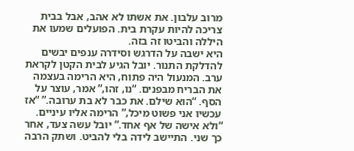מרוב עלבון. את אשתו לא אהב, אבל בבית צריכה להיות עקרת בית. הפועלים שמעו את היללה והביטו זה בזה.
היא ישבה על הדרגש וסידרה ענפים יבשים להדלקת התנור. יובל הגיע לבית הקטן לקראת ערב. המנעול היה פתוח, היא הרימה בעצמה את הבריח מבפנים. “נו, זהו,” אמר, עוצר על הסף. “הוא שילם. את כבר לא בת ערובה.” “אז עכשיו אני פשוט מיכל,” הרימה אליו עיניים. “ולא אישה של אף אחד.” יובל עשה צעד, אחר כך שני. התיישב לידה בלי להביט. ושתק הרבה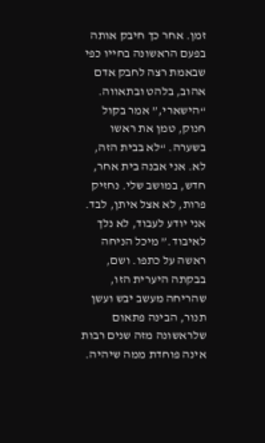זמן. אחר כך חיבק אותה בפעם הראשונה בחייו כפי שבאמת רצה לחבק אדם אהוב, בלהט ובתאווה. “הישארי,” אמר בקול חנוק, טמן את ראשו בשערה. “לא בבית הזה, לא. אני אבנה בית אחר, חדש, במושב שלי. נחזיק פרות, לא אצל איתן, לבד. אני יודע לעבוד, לא נלך לאיבוד.” מיכל הניחה ראשה על כתפו. ושם, בבקתה היערית הזו, שהריחה מעשב יבש ועשן תנור, הבינה פתאום שלראשונה מזה שנים רבות אינה פוחדת ממה שיהיה.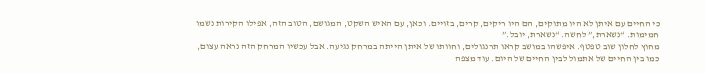כי החיים עם איתן לא היו מתוקים, הם היו ריקים, קרים, בזויים. וכאן, עם האיש השקט, המגושם, הטוב הזה, אפילו הקירות נשמו חמימות. “נשארת,” לחשה. “נשארת, יובל.”
מחוץ לחלון שוב טפטף. איפשהו במושב קראו תרנגולים, וחוותו של איתן הייתה במרחק נגיעה. אבל עכשיו המרחק הזה נראה עצום, כמו בין החיים של אתמול לבין החיים של היום. עוד מצפה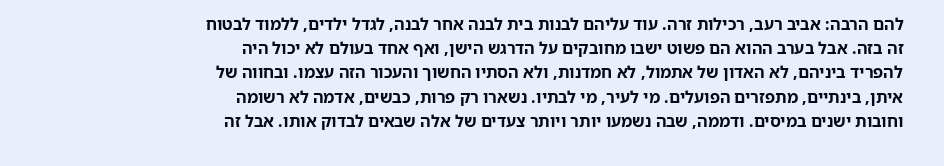להם הרבה: אביב רעב, רכילות זרה. עוד עליהם לבנות בית לבנה אחר לבנה, לגדל ילדים, ללמוד לבטוח זה בזה. אבל בערב ההוא הם פשוט ישבו מחובקים על הדרגש הישן, ואף אחד בעולם לא יכול היה להפריד ביניהם, לא האדון של אתמול, לא חמדנות, ולא הסתיו החשוך והעכור הזה עצמו. ובחווה של איתן, בינתיים, מתפזרים הפועלים. מי לעיר, מי לבתיו. נשארו רק פרות, כבשים, אדמה לא רשומה וחובות ישנים במיסים. ודממה, שבה נשמעו יותר ויותר צעדים של אלה שבאים לבדוק אותו. אבל זה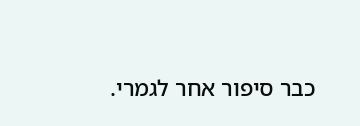כבר סיפור אחר לגמרי.